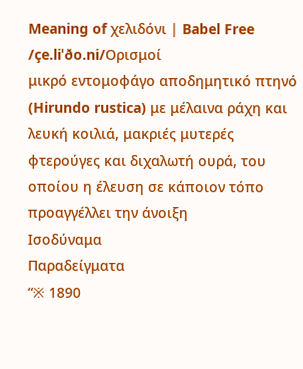Meaning of χελιδόνι | Babel Free
/çe.liˈðo.ni/Ορισμοί
μικρό εντομοφάγο αποδημητικό πτηνό (Hirundo rustica) με μέλαινα ράχη και λευκή κοιλιά, μακριές μυτερές φτερούγες και διχαλωτή ουρά, του οποίου η έλευση σε κάποιον τόπο προαγγέλλει την άνοιξη
Ισοδύναμα
Παραδείγματα
“※ 1890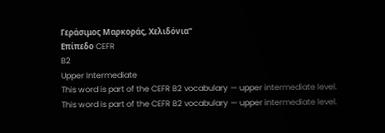Γεράσιμος Μαρκοράς, Χελιδόνια”
Επίπεδο CEFR
B2
Upper Intermediate
This word is part of the CEFR B2 vocabulary — upper intermediate level.
This word is part of the CEFR B2 vocabulary — upper intermediate level.